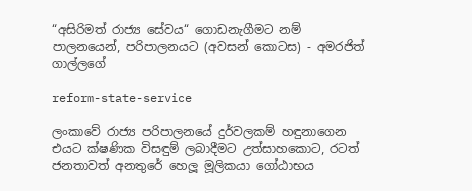“අසිරිමත් රාජ්‍ය සේවය“ ගොඩනැගීමට නම් පාලනයෙන්, පරිපාලනයට (අවසන් කොටස) - අමරජිත් ගාල්ලගේ

reform-state-service

ලංකාවේ රාජ්‍ය පරිපාලනයේ දුර්වලකම් හඳුනාගෙන එයට ක්ෂණික විසඳුම් ලබාදීමට උත්සාහකොට, රටත් ජනතාවත් අනතුරේ හෙලූ මූලිකයා ගෝඨාභය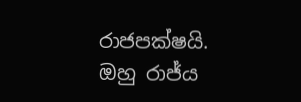රාජපක්ෂයි. ඔහු රාජ්ය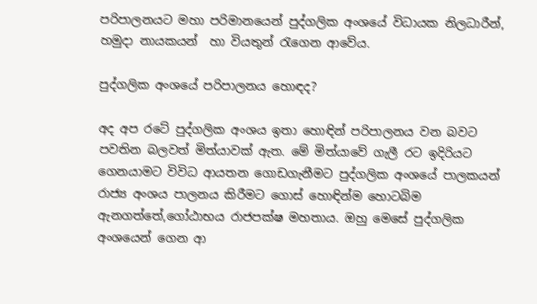පරිපාලනයට මහා පරිමානයෙන් පුද්ගලික අංශයේ විධායක නිලධාරීන්, හමුදා නායකයන්  හා වියතුන් රැගෙන ආවේය.

පුද්ගලික අංශයේ පරිපාලනය හොඳද?

අද අප රටේ පුද්ගලික අංශය ඉතා හොඳින් පරිපාලනය වන බවට පවතින බලවත් මිත්යාවක් ඇත. මේ මිත්යාවේ ගැලී රට ඉදිරියට ගෙනයාමට විවිධ ආයතන ගොඩගැනීමට පුද්ගලික අංශයේ පාලකයන් රාජ්‍ය අංශය පාලනය කිරීමට ගොස් හොඳින්ම හොටබිම ඇනගත්තේ,ගෝඨාභය රාජපක්ෂ මහතාය. ඔහු මෙසේ පුද්ගලික අංශයෙන් ගෙන ආ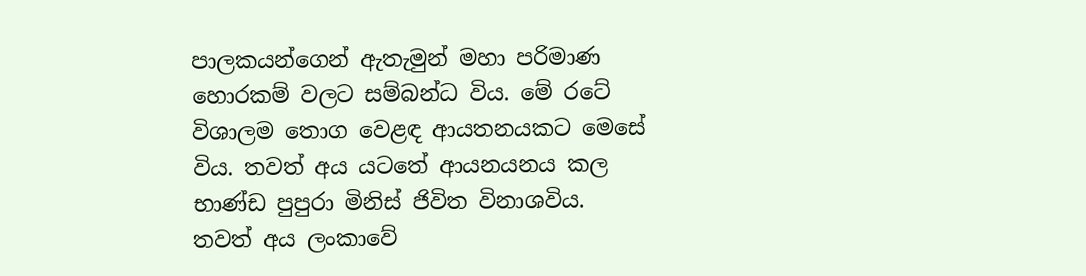පාලකයන්ගෙන් ඇතැමුන් මහා පරිමාණ හොරකම් වලට සම්බන්ධ විය. මේ රටේ විශාලම තොග වෙළඳ ආයතනයකට මෙසේ විය. තවත් අය යටතේ ආයනයනය කල භාණ්ඩ පුපුරා මිනිස් ජිවිත විනාශවිය. තවත් අය ලංකාවේ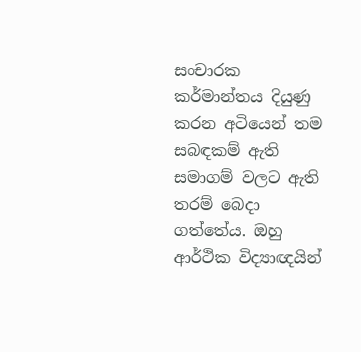සංචාරක කර්මාන්තය දියුණු කරන අටියෙන් තම සබඳකම් ඇති සමාගම් වලට ඇති තරම් බෙදා ගත්තේය. ඔහු ආර්ථික විද්‍යාඥයින්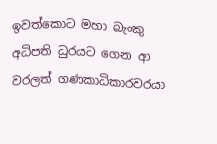ඉවත්කොට මහා බැංකු අධිපති ධුරයට ගෙන ආ වරලත් ගණකාධිකාරවරයා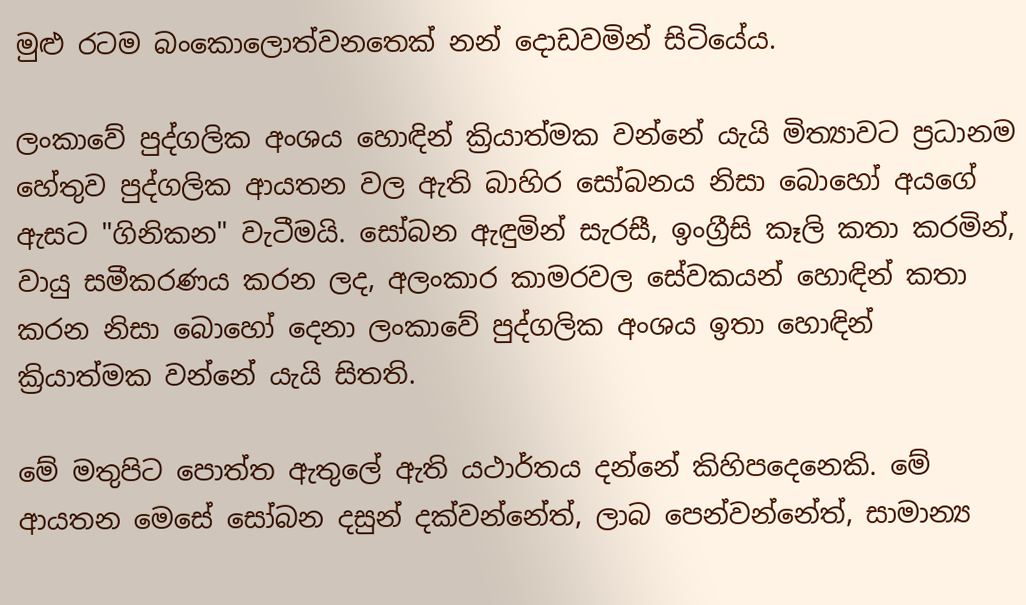මුළු රටම බංකොලොත්වනතෙක් නන් දොඩවමින් සිටියේය.

ලංකාවේ පුද්ගලික අංශය හොඳින් ක්‍රියාත්මක වන්නේ යැයි මිත්‍යාවට ප්‍රධානම හේතුව පුද්ගලික ආයතන වල ඇති බාහිර සෝබනය නිසා බොහෝ අයගේ ඇසට "ගිනිකන" වැටීමයි. සෝබන ඇඳුමින් සැරසී, ඉංග්‍රීසි කෑලි කතා කරමින්, වායු සමීකරණය කරන ලද, අලංකාර කාමරවල සේවකයන් හොඳින් කතා කරන නිසා බොහෝ දෙනා ලංකාවේ පුද්ගලික අංශය ඉතා හොඳින් ක්‍රියාත්මක වන්නේ යැයි සිතති.

මේ මතුපිට පොත්ත ඇතුලේ ඇති යථාර්තය දන්නේ කිහිපදෙනෙකි. මේ ආයතන මෙසේ සෝබන දසුන් දක්වන්නේත්, ලාබ පෙන්වන්නේත්, සාමාන්‍ය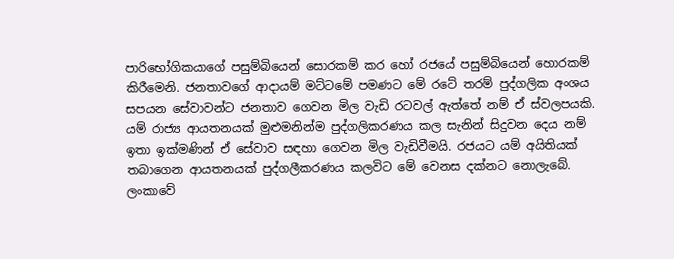පාරිභෝගිකයාගේ පසුම්බියෙන් සොරකම් කර හෝ රජයේ පසුම්බියෙන් හොරකම් කිරීමෙනි. ජනතාවගේ ආදායම් මට්ටමේ පමණට මේ රටේ තරම් පුද්ගලික අංශය සපයන සේවාවන්ට ජනතාව ගෙවන මිල වැඩි රටවල් ඇත්තේ නම් ඒ ස්වලපයකි. යම් රාජ්‍ය ආයතනයක් මුළුමනින්ම පුද්ගලිකරණය කල සැනින් සිදුවන දෙය නම් ඉතා ඉක්මණින් ඒ සේවාව සඳහා ගෙවන මිල වැඩිවීමයි. රජයට යම් අයිතියක් තබාගෙන ආයතනයක් පුද්ගලීකරණය කලවිට මේ වෙනස දක්නට නොලැබේ. ලංකාවේ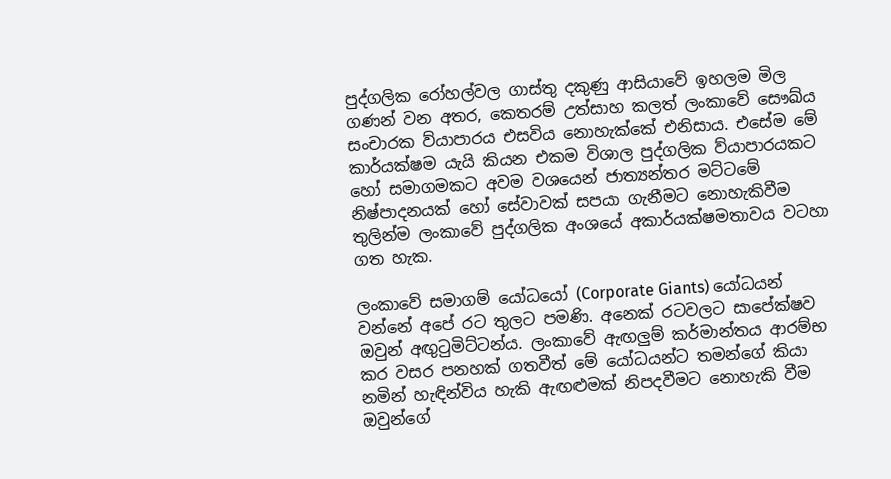පුද්ගලික රෝහල්වල ගාස්තු දකුණු ආසියාවේ ඉහලම මිල ගණන් වන අතර, කෙතරම් උත්සාහ කලත් ලංකාවේ සෞඛ්ය සංචාරක ව්යාපාරය එසවිය නොහැක්කේ එනිසාය. එසේම මේ කාර්යක්ෂම යැයි කියන එකම විශාල පුද්ගලික ව්යාපාරයකට හෝ සමාගමකට අවම වශයෙන් ජාත්‍යන්තර මට්ටමේ නිෂ්පාදනයක් හෝ සේවාවක් සපයා ගැනීමට නොහැකිවීම තුලින්ම ලංකාවේ පුද්ගලික අංශයේ අකාර්යක්ෂමතාවය වටහා ගත හැක.

ලංකාවේ සමාගම් යෝධයෝ (Corporate Giants) යෝධයන් වන්නේ අපේ රට තුලට පමණි. අනෙක් රටවලට සාපේක්ෂව ඔවුන් අඟුටුමිට්ටන්ය. ලංකාවේ ඇඟලුම් කර්මාන්තය ආරම්භ කර වසර පනහක් ගතවීත් මේ යෝධයන්ට තමන්ගේ කියා නමින් හැඳින්විය හැකි ඇඟළුමක් නිපදවීමට නොහැකි වීම ඔවුන්ගේ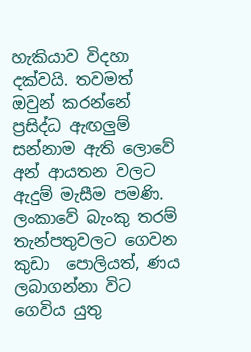හැකියාව විදහා දක්වයි. තවමත් ඔවුන් කරන්නේ ප්‍රසිද්ධ ඇඟලුම් සන්නාම ඇති ලොවේ අන් ආයතන වලට ඇදුම් මැසීම පමණි. ලංකාවේ බැංකු තරම් තැන්පතුවලට ගෙවන කුඩා  පොලියත්, ණය ලබාගන්නා විට ගෙවිය යුතු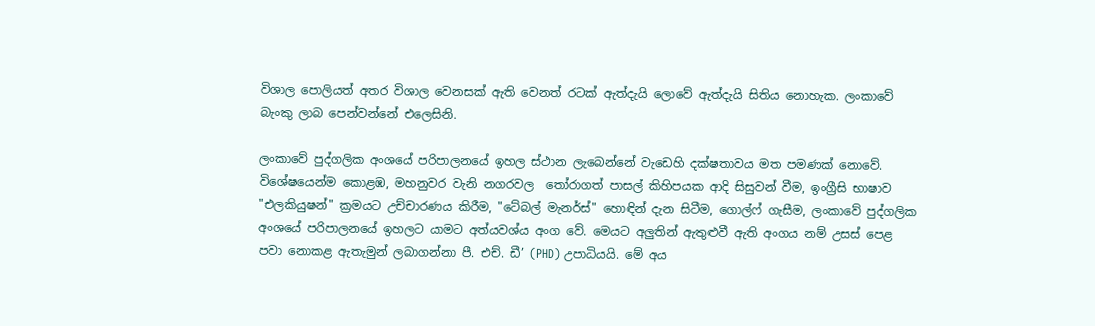විශාල පොලියත් අතර විශාල වෙනසක් ඇති වෙනත් රටක් ඇත්දැයි ලොවේ ඇත්දැයි සිතිය නොහැක. ලංකාවේ බැංකු ලාබ පෙන්වන්නේ එලෙසිනි.

ලංකාවේ පුද්ගලික අංශයේ පරිපාලනයේ ඉහල ස්ථාන ලැබෙන්නේ වැඩෙහි දක්ෂතාවය මත පමණක් නොවේ. විශේෂයෙන්ම කොළඹ, මහනුවර වැනි නගරවල  තෝරාගත් පාසල් කිහිපයක ආදි සිසුවන් වීම, ඉංග්‍රීසි භාෂාව "එලකියුෂන්" ක්‍රමයට උච්චාරණය කිරීම, "ටේබල් මැනර්ස්" හොඳින් දැන සිටීම, ගොල්ෆ් ගැසීම, ලංකාවේ පුද්ගලික අංශයේ පරිපාලනයේ ඉහලට යාමට අත්යවශ්ය අංග වේ. මෙයට අලුතින් ඇතුළුවී ඇති අංගය නම් උසස් පෙළ පවා නොකළ ඇතැමුන් ලබාගන්නා පී. එච්. ඩී’ (PHD) උපාධියයි. මේ අය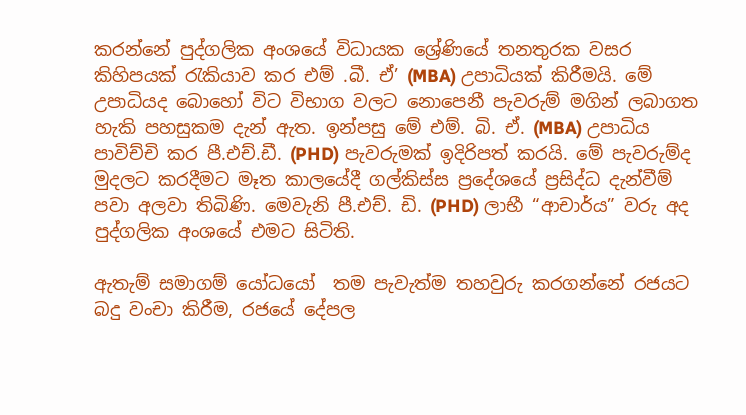කරන්නේ පුද්ගලික අංශයේ විධායක ශ්‍රේණියේ තනතුරක වසර කිහිපයක් රැකියාව කර එම් .බී. ඒ’ (MBA) උපාධියක් කිරීමයි. මේ උපාධියද බොහෝ විට විභාග වලට නොපෙනී පැවරුම් මගින් ලබාගත හැකි පහසුකම දැන් ඇත. ඉන්පසු මේ එම්. බි. ඒ. (MBA) උපාධිය පාවිච්චි කර පී.එච්.ඩී. (PHD) පැවරුමක් ඉදිරිපත් කරයි. මේ පැවරුම්ද මුදලට කරදීමට මෑත කාලයේදී ගල්කිස්ස ප්‍රදේශයේ ප්‍රසිද්ධ දැන්වීම් පවා අලවා තිබිණි. මෙවැනි පී.එච්. ඩි. (PHD) ලාභී “ආචාර්ය” වරු අද පුද්ගලික අංශයේ එමට සිටිති.

ඇතැම් සමාගම් යෝධයෝ  තම පැවැත්ම තහවුරු කරගන්නේ රජයට බදු වංචා කිරීම, රජයේ දේපල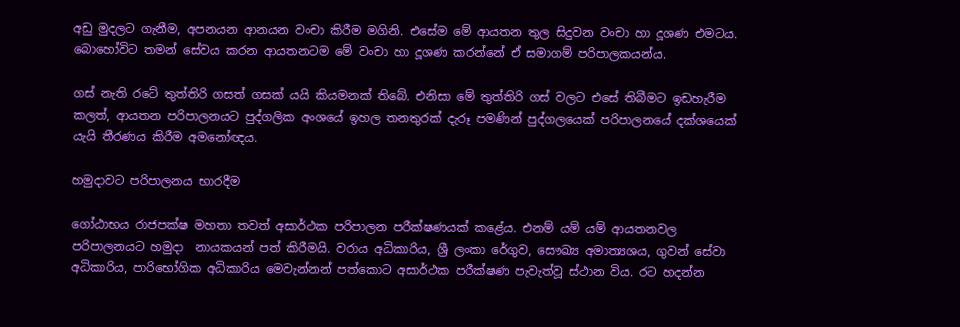අඩු මුදලට ගැනීම, අපනයන ආනයන වංචා කිරීම මගිනි. එසේම මේ ආයතන තුල සිදුවන වංචා හා දූශණ එමටය. බොහෝවිට තමන් සේවය කරන ආයතනටම මේ වංචා හා දූශණ කරන්නේ ඒ සමාගම් පරිපාලකයන්ය.

ගස් නැති රටේ තුත්තිරි ගසත් ගසක් යයි කියමනක් තිබේ. එනිසා මේ තුත්තිරි ගස් වලට එසේ තිබීමට ඉඩහැරීම කලත්, ආයතන පරිපාලනයට පුද්ගලික අංශයේ ඉහල තනතුරක් දැරූ පමණින් පුද්ගලයෙක් පරිපාලනයේ දක්ශයෙක් යැයි තීරණය කිරීම අමනෝඥය.

හමුදාවට පරිපාලනය භාරදීම

ගෝඨාභය රාජපක්ෂ මහතා තවත් අසාර්ථක පරිපාලන පරීක්ෂණයක් කළේය. එනම් යම් යම් ආයතනවල පරිපාලනයට හමුදා  නායකයන් පත් කිරීමයි. වරාය අධිකාරිය, ශ්‍රී ලංකා රේගුව, සෞඛ්‍ය අමාත්‍යශය, ගුවන් සේවා අධිකාරිය, පාරිභෝගික අධිකාරිය මෙවැන්නන් පත්කොට අසාර්ථක පරීක්ෂණ පැවැත්වූ ස්ථාන විය. රට හදන්න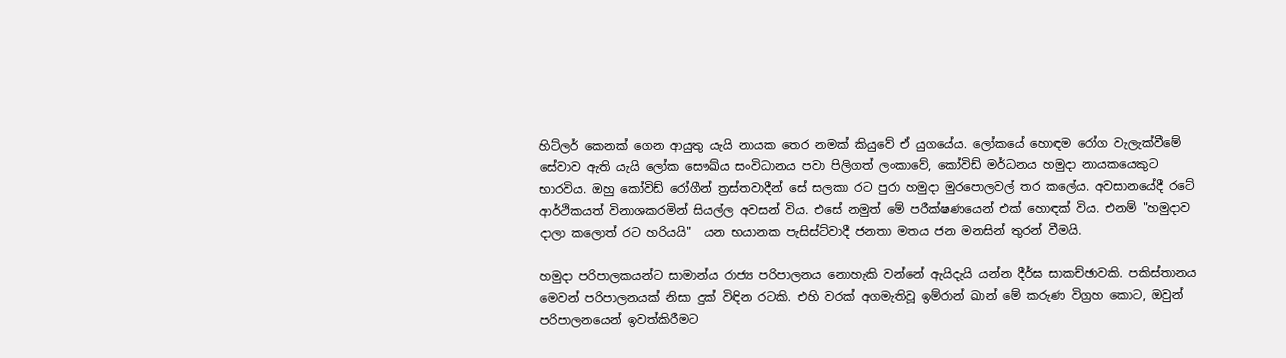හිට්ලර් කෙනක් ගෙන ආයුතු යැයි නායක තෙර නමක් කියුවේ ඒ යුගයේය. ලෝකයේ හොඳම රෝග වැලැක්වීමේ සේවාව ඇති යැයි ලෝක සෞඛ්ය සංවිධානය පවා පිලිගත් ලංකාවේ, කෝවිඩ් මර්ධනය හමුදා නායකයෙකුට භාරවිය. ඔහු කෝවිඩ් රෝගීන් ත්‍රස්තවාදීන් සේ සලකා රට පුරා හමුදා මුරපොලවල් තර කලේය. අවසානයේදී රටේ ආර්ථිකයත් විනාශකරමින් සියල්ල අවසන් විය. එසේ නමුත් මේ පරීක්ෂණයෙන් එක් හොඳක් විය. එනම් "හමුදාව දාලා කලොත් රට හරියයි"  යන භයානක පැසිස්ට්වාදී ජනතා මතය ජන මනසින් තුරන් වීමයි.

හමුදා පරිපාලකයන්ට සාමාන්ය රාජ්‍ය පරිපාලනය නොහැකි වන්නේ ඇයිදැයි යන්න දීර්ඝ සාකච්ඡාවකි. පකිස්තානය මෙවන් පරිපාලනයක් නිසා දුක් විඳින රටකි. එහි වරක් අගමැතිවූ ඉම්රාන් ඛාන් මේ කරුණ විග්‍රහ කොට, ඔවුන් පරිපාලනයෙන් ඉවත්කිරීමට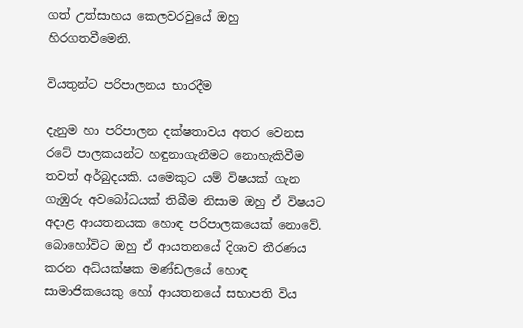ගත් උත්සාහය කෙලවරවුයේ ඔහු හිරගතවීමෙනි.

වියතුන්ට පරිපාලනය භාරදීම

දැනුම හා පරිපාලන දක්ෂතාවය අතර වෙනස රටේ පාලකයන්ට හඳුනාගැනීමට නොහැකිවීම තවත් අර්බුදයකි. යමෙකුට යම් විෂයක් ගැන ගැඹුරු අවබෝධයක් තිබීම නිසාම ඔහු ඒ විෂයට අදාළ ආයතනයක හොඳ පරිපාලකයෙක් නොවේ. බොහෝවිට ඔහු ඒ ආයතනයේ දිශාව තීරණය කරන අධ්යක්ෂක මණ්ඩලයේ හොඳ සාමාජිකයෙකු හෝ ආයතනයේ සභාපති විය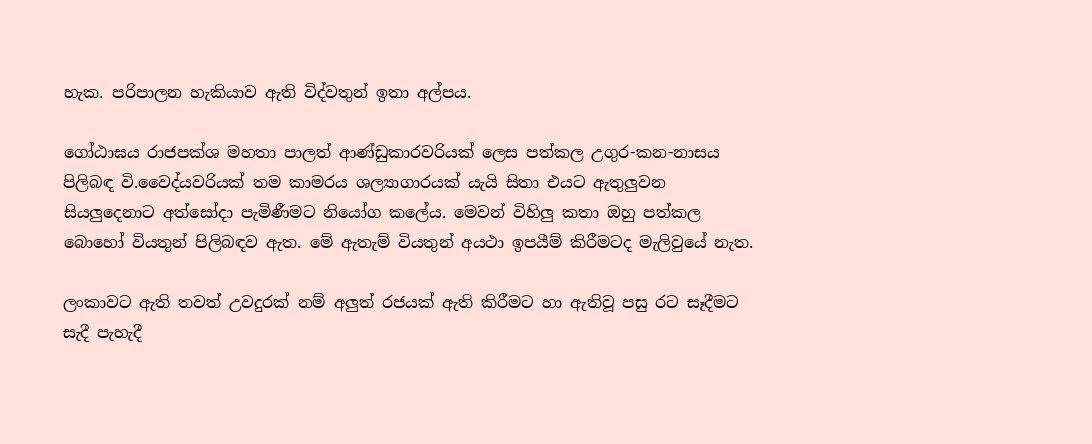හැක. පරිපාලන හැකියාව ඇති විද්වතුන් ඉතා අල්පය.

ගෝඨාඝය රාජපක්ශ මහතා පාලත් ආණ්ඩුකාරවරියක් ලෙස පත්කල උගුර-කන-නාසය පිලිබඳ වි.වෛද්යවරියක් තම කාමරය ශල්‍යාගාරයක් යැයි සිතා එයට ඇතුලුවන සියලුදෙනාට අත්සෝදා පැමිණීමට නියෝග කලේය. මෙවන් විහිලු කතා ඔහු පත්කල බොහෝ වියතුන් පිලිබඳව ඇත. මේ ඇතැම් වියතුන් අයථා ඉපයීම් කිරීමටද මැලිවුයේ නැත.

ලංකාවට ඇති තවත් උවදුරක් නම් අලුත් රජයක් ඇති කිරීමට හා ඇතිවූ පසු රට සෑදීමට සැදී පැහැදී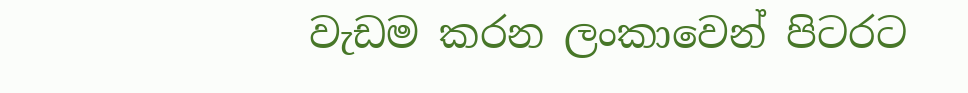වැඩම කරන ලංකාවෙන් පිටරට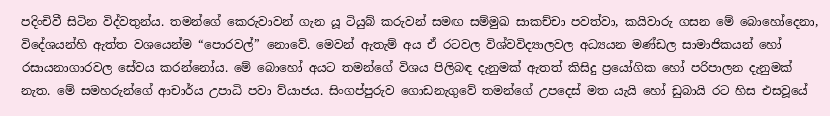පදිංචිවී සිටින විද්වතුන්ය. තමන්ගේ කෙරුවාවන් ගැන යූ ටියුබ් කරුවන් සමඟ සම්මුඛ සාකච්චා පවත්වා, කයිවාරු ගසන මේ බොහෝදෙනා, විදේශයන්හි ඇත්ත වශයෙන්ම “පොරවල්” නොවේ. මෙවන් ඇතැම් අය ඒ රටවල විශ්වවිද්‍යාලවල අධ්‍යයන මණ්ඩල සාමාජිකයන් හෝ  රසායනාගාරවල සේවය කරන්නෝය. මේ බොහෝ අයට තමන්ගේ විශය පිලිබඳ දැනුමක් ඇතත් කිසිදු ප්‍රයෝගික හෝ පරිපාලන දැනුමක් නැත. මේ සමහරුන්ගේ ආචාර්ය උපාධි පවා ව්යාජය. සිංගප්පුරුව ගොඩනැගුවේ තමන්ගේ උපදෙස් මත යැයි හෝ ඩුබායි රට හිස එසවූයේ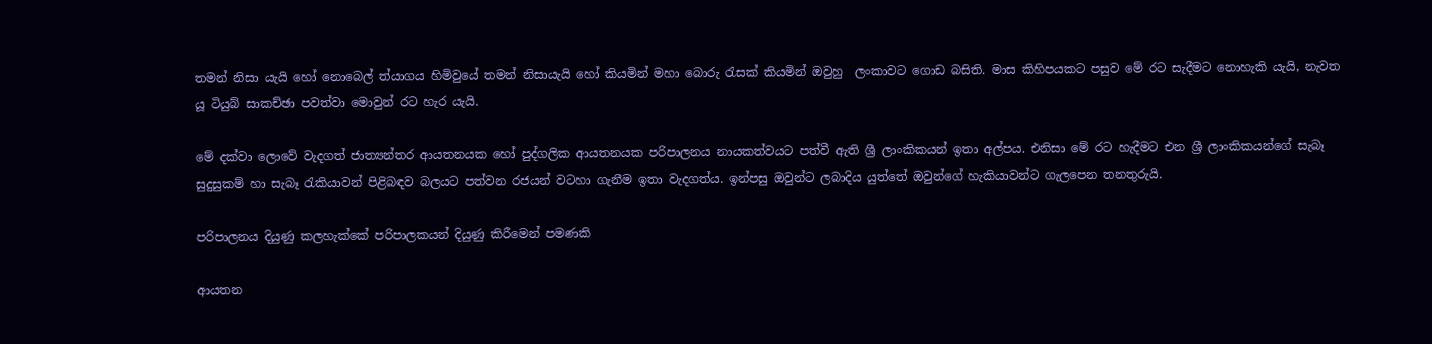තමන් නිසා යැයි හෝ නොබෙල් ත්යාගය හිමිවුයේ තමන් නිසායැයි හෝ කියමින් මහා බොරු රැසක් කියමින් ඔවුහු  ලංකාවට ගොඩ බසිති. මාස කිහිපයකට පසුව මේ රට සැදීමට නොහැකි යැයි, නැවත යූ ටියුබ් සාකච්ඡා පවත්වා මොවුන් රට හැර යැයි.

මේ දක්වා ලොවේ වැදගත් ජාත්‍යන්තර ආයතනයක හෝ පුද්ගලික ආයතනයක පරිපාලනය නායකත්වයට පත්වී ඇති ශ්‍රී ලාංකිකයන් ඉතා අල්පය. එනිසා මේ රට හැදීමට එන ශ්‍රී ලාංකිකයන්ගේ සැබෑ සුදුසුකම් හා සැබෑ රැකියාවන් පිළිබඳව බලයට පත්වන රජයන් වටහා ගැනීම ඉතා වැදගත්ය. ඉන්පසු ඔවුන්ට ලබාදිය යුත්තේ ඔවුන්ගේ හැකියාවන්ට ගැලපෙන තනතුරුයි.

පරිපාලනය දියුණු කලහැක්කේ පරිපාලකයන් දියුණු කිරීමෙන් පමණකි

ආයතන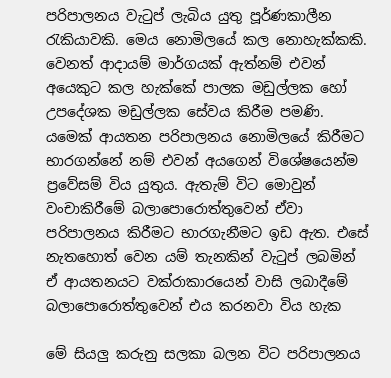පරිපාලනය වැටුප් ලැබිය යුතු පූර්ණකාලීන රැකියාවකි. මෙය නොමිලයේ කල නොහැක්කකි. වෙනත් ආදායම් මාර්ගයක් ඇත්නම් එවන් අයෙකුට කල හැක්කේ පාලක මඩුල්ලක හෝ උපදේශක මඩුල්ලක සේවය කිරීම පමණි. යමෙක් ආයතන පරිපාලනය නොමිලයේ කිරීමට භාරගන්නේ නම් එවන් අයගෙන් විශේෂයෙන්ම ප්‍රවේසම් විය යුතුය. ඇතැම් විට මොවුන් වංචාකිරීමේ බලාපොරොත්තුවෙන් ඒවා පරිපාලනය කිරීමට භාරගැනීමට ඉඩ ඇත. එසේ නැතහොත් වෙන යම් තැනකින් වැටුප් ලබමින් ඒ ආයතනයට වක්රාකාරයෙන් වාසි ලබාදීමේ බලාපොරොත්තුවෙන් එය කරනවා විය හැක

මේ සියලු කරුනු සලකා බලන විට පරිපාලනය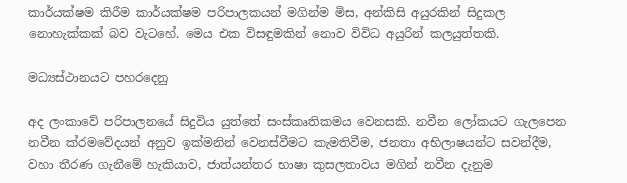කාර්යක්ෂම කිරීම කාර්යක්ෂම පරිපාලකයන් මගින්ම මිස, අන්කිසි අයුරකින් සිදුකල නොහැක්කක් බව වැටහේ. මෙය එක විසඳුමකින් නොව විවිධ අයුරින් කලයුත්තකි.

මධ්‍යස්ථානයට පහරදෙනු

අද ලංකාවේ පරිපාලනයේ සිදුවිය යුත්තේ සංස්කෘතිකමය වෙනසකි. නවීන ලෝකයට ගැලපෙන නවීන ක්රමවේදයන් අනුව ඉක්මනින් වෙනස්වීමට කැමතිවීම, ජනතා අභිලාෂයන්ට සවන්දීම, වහා තීරණ ගැනීමේ හැකියාව, ජාත්යන්තර භාෂා කුසලතාවය මගින් නවීන දැනුම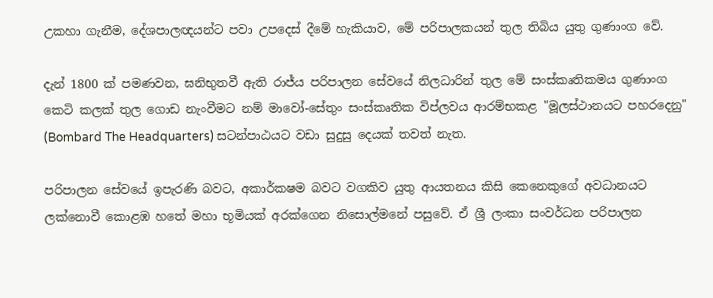උකහා ගැනීම, දේශපාලඥයන්ට පවා උපදෙස් දීමේ හැකියාව, මේ පරිපාලකයන් තුල තිබිය යුතු ගුණාංග වේ.

දැන් 1800 ක් පමණවන, ඝනිභුතවී ඇති රාජ්ය පරිපාලන සේවයේ නිලධාරින් තුල මේ සංස්කෘතිකමය ගුණාංග කෙටි කලක් තුල ගොඩ නැංවීමට නම් මාවෝ-සේතුං සංස්කෘතික විප්ලවය ආරම්භකළ "මූලස්ථානයට පහරදෙනු" (Bombard The Headquarters) සටන්පාඨයට වඩා සුදුසු දෙයක් තවත් නැත.

පරිපාලන සේවයේ ඉපැරණි බවට, අකාර්කෂම බවට වගකිව යුතු ආයතනය කිසි කෙනෙකුගේ අවධානයට ලක්නොවී කොළඹ හතේ මහා භූමියක් අරක්ගෙන නිසොල්මනේ පසුවේ. ඒ ශ්‍රී ලංකා සංවර්ධන පරිපාලන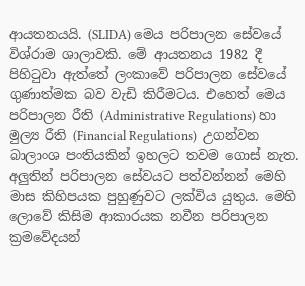ආයතනයයි. (SLIDA) මෙය පරිපාලන සේවයේ විශ්රාම ශාලාවකි. මේ ආයතනය 1982 දී පිහිටුවා ඇත්තේ ලංකාවේ පරිපාලන සේවයේ ගුණාත්මක බව වැඩි කිරීමටය. එහෙත් මෙය පරිපාලන රීති (Administrative Regulations) හා මුල්‍ය රීති (Financial Regulations)  උගන්වන බාලාංශ පංතියකින් ඉහලට තවම ගොස් නැත. අලුතින් පරිපාලන සේවයට පත්වන්නන් මෙහි මාස කිහිපයක පුහුණුවට ලක්විය යුතුය. මෙහි ලොවේ කිසිම ආකාරයක නවීන පරිපාලන ක්‍රමවේදයන්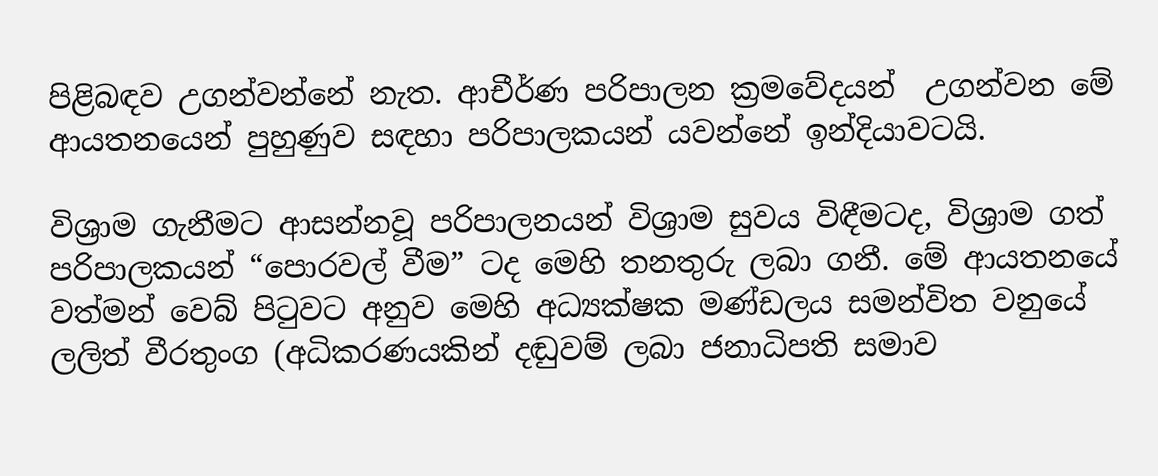පිළිබඳව උගන්වන්නේ නැත. ආචීර්ණ පරිපාලන ක්‍රමවේදයන්  උගන්වන මේ ආයතනයෙන් පුහුණුව සඳහා පරිපාලකයන් යවන්නේ ඉන්දියාවටයි.

විශ්‍රාම ගැනීමට ආසන්නවූ පරිපාලනයන් විශ්‍රාම සුවය විඳීමටද, විශ්‍රාම ගත් පරිපාලකයන් “පොරවල් වීම” ටද මෙහි තනතුරු ලබා ගනී. මේ ආයතනයේ වත්මන් වෙබ් පිටුවට අනුව මෙහි අධ්‍යක්ෂක මණ්ඩලය සමන්විත වනුයේ ලලිත් වීරතුංග (අධිකරණයකින් දඬුවම් ලබා ජනාධිපති සමාව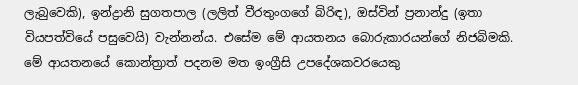ලැබුවෙකි), ඉන්ද්‍රානි සුගතපාල (ලලිත් වීරතුංගගේ බිරිඳ), ඔස්වින් ප්‍රනාන්දු (ඉතා වියපත්වියේ පසුවෙයි) වැන්නන්ය. එසේම මේ ආයතනය බොරුකාරයන්ගේ නිජබිමකි. මේ ආයතනයේ කොන්ත්‍රාත් පදනම මත ඉංග්‍රීසි උපදේශකවරයෙකු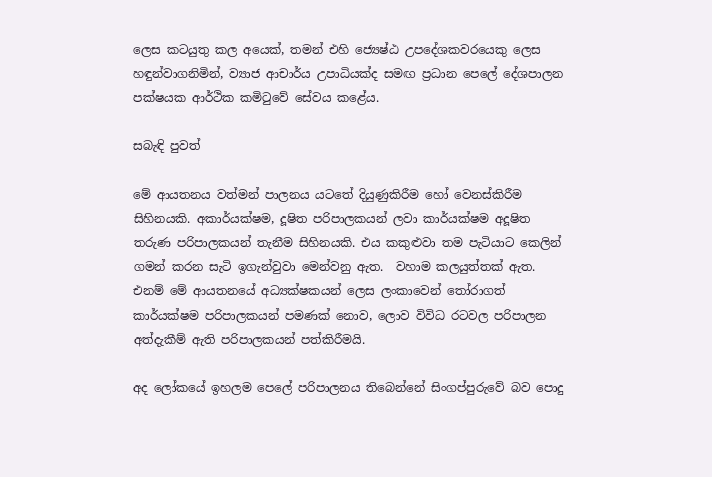ලෙස කටයුතු කල අයෙක්, තමන් එහි ජ්‍යෙෂ්ඨ උපදේශකවරයෙකු ලෙස හඳුන්වාගනිමින්, ව්‍යාජ ආචාර්ය උපාධියක්ද සමඟ ප්‍රධාන පෙලේ දේශපාලන පක්ෂයක ආර්ථික කමිටුවේ සේවය කළේය.

සබැඳි පුවත්

මේ ආයතනය වත්මන් පාලනය යටතේ දියුණුකිරීම හෝ වෙනස්කිරීම සිහිනයකි. අකාර්යක්ෂම, දූෂිත පරිපාලකයන් ලවා කාර්යක්ෂම අදූෂිත තරුණ පරිපාලකයන් තැනීම සිහිනයකි. එය කකුළුවා තම පැටියාට කෙලින් ගමන් කරන සැටි ඉගැන්වුවා මෙන්වනු ඇත.  වහාම කලයුත්තක් ඇත. එනම් මේ ආයතනයේ අධ්‍යක්ෂකයන් ලෙස ලංකාවෙන් තෝරාගත් කාර්යක්ෂම පරිපාලකයන් පමණක් නොව, ලොව විවිධ රටවල පරිපාලන අත්දැකීම් ඇති පරිපාලකයන් පත්කිරීමයි.

අද ලෝකයේ ඉහලම පෙලේ පරිපාලනය තිබෙන්නේ සිංගප්පුරුවේ බව පොදු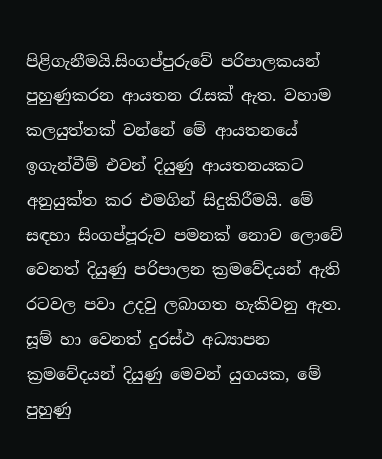පිළිගැනීමයි.සිංගප්පුරුවේ පරිපාලකයන් පුහුණුකරන ආයතන රැසක් ඇත. වහාම කලයුත්තක් වන්නේ මේ ආයතනයේ ඉගැන්වීම් එවන් දියුණු ආයතනයකට අනුයුක්ත කර එමගින් සිදුකිරීමයි. මේ සඳහා සිංගප්පූරුව පමනක් නොව ලොවේ වෙනත් දියුණු පරිපාලන ක්‍රමවේදයන් ඇති රටවල පවා උදවු ලබාගත හැකිවනු ඇත. සූම් හා වෙනත් දුරස්ථ අධ්‍යාපන ක්‍රමවේදයන් දියුණු මෙවන් යුගයක, මේ පුහුණු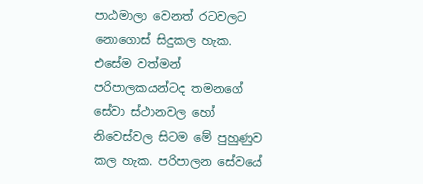පාඨමාලා වෙනත් රටවලට නොගොස් සිදුකල හැක. එසේම වත්මන් පරිපාලකයන්ටද තමනගේ සේවා ස්ථානවල හෝ නිවෙස්වල සිටම මේ පුහුණුව කල හැක. පරිපාලන සේවයේ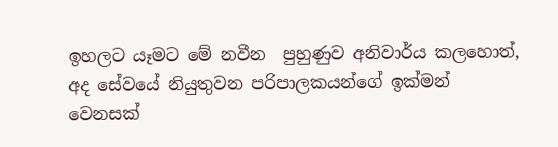ඉහලට යෑමට මේ නවීන  පුහුණුව අනිවාර්ය කලහොත්, අද සේවයේ නියුතුවන පරිපාලකයන්ගේ ඉක්මන් වෙනසක්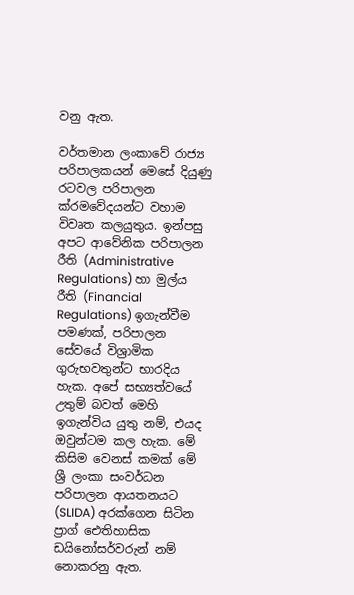වනු ඇත.

වර්තමාන ලංකාවේ රාජ්‍ය පරිපාලකයන් මෙසේ දියුණු රටවල පරිපාලන ක්රමවේදයන්ට වහාම විවෘත කලයුතුය. ඉන්පසු අපට ආවේනික පරිපාලන රීති (Administrative Regulations) හා මුල්ය රීති (Financial Regulations) ඉගැන්වීම පමණක්, පරිපාලන සේවයේ විශ්‍රාමික ගුරුභවතුන්ට භාරදිය හැක. අපේ සභ්‍යත්වයේ උතුම් බවත් මෙහි ඉගැන්විය යුතු නම්, එයද ඔවුන්ටම කල හැක. මේ කිසිම වෙනස් කමක් මේ ශ්‍රී ලංකා සංවර්ධන පරිපාලන ආයතනයට (SLIDA) අරක්ගෙන සිටින ප්‍රාග් ඓතිහාසික ඩයිනෝසර්වරුන් නම් නොකරනු ඇත.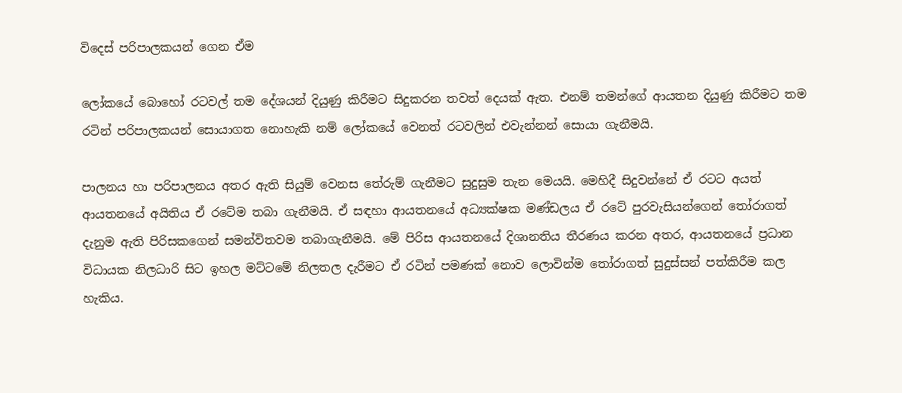විදෙස් පරිපාලකයන් ගෙන ඒම

ලෝකයේ බොහෝ රටවල් තම දේශයන් දියුණු කිරීමට සිදුකරන තවත් දෙයක් ඇත. එනම් තමන්ගේ ආයතන දියුණු කිරීමට තම රටින් පරිපාලකයන් සොයාගත නොහැකි නම් ලෝකයේ වෙනත් රටවලින් එවැන්නන් සොයා ගැනීමයි.

පාලනය හා පරිපාලනය අතර ඇති සියුම් වෙනස තේරුම් ගැනීමට සුදුසුම තැන මෙයයි. මෙහිදී සිදුවන්නේ ඒ රටට අයත් ආයතනයේ අයිතිය ඒ රටේම තබා ගැනීමයි. ඒ සඳහා ආයතනයේ අධ්‍යක්ෂක මණ්ඩලය ඒ රටේ පුරවැසියන්ගෙන් තෝරාගත් දැනුම ඇති පිරිසකගෙන් සමන්විතවම තබාගැනීමයි. මේ පිරිස ආයතනයේ දිශානතිය තීරණය කරන අතර, ආයතනයේ ප්‍රධාන විධායක නිලධාරි සිට ඉහල මට්ටමේ නිලතල දැරීමට ඒ රටින් පමණක් නොව ලොවින්ම තෝරාගත් සුදුස්සන් පත්කිරීම කල හැකිය.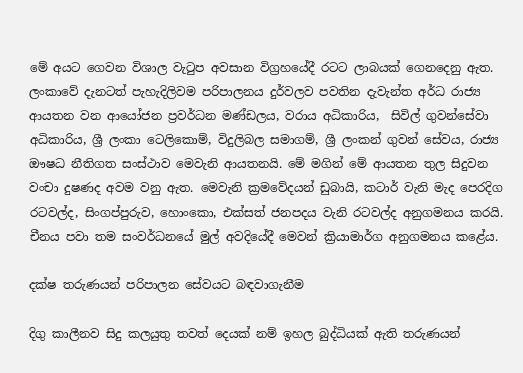මේ අයට ගෙවන විශාල වැටුප අවසාන විග්‍රහයේදී රටට ලාබයක් ගෙනදෙනු ඇත. ලංකාවේ දැනටත් පැහැදිලිවම පරිපාලනය දුර්වලව පවතින දැවැන්ත අර්ධ රාජ්‍ය ආයතන වන ආයෝජන ප්‍රවර්ධන මණ්ඩලය, වරාය අධිකාරිය,  සිවිල් ගුවන්සේවා අධිකාරිය, ශ්‍රී ලංකා ටෙලිකොම්, විදුලිබල සමාගම්, ශ්‍රී ලංකන් ගුවන් සේවය, රාජ්‍ය ඖෂධ නීතිගත සංස්ථාව මෙවැනි ආයතනයි. මේ මගින් මේ ආයතන තුල සිදුවන වංචා දුෂණද අවම වනු ඇත. මෙවැනි ක්‍රමවේදයන් ඩුබායි, කටාර් වැනි මැද පෙරදිග රටවල්ද, සිංගප්පුරුව, හොංකො, එක්සත් ජනපදය වැනි රටවල්ද අනුගමනය කරයි. චීනය පවා තම සංවර්ධනයේ මුල් අවදියේදී මෙවන් ක්‍රියාමාර්ග අනුගමනය කළේය.

දක්ෂ තරුණයන් පරිපාලන සේවයට බඳවාගැනීම

දිගු කාලීනව සිදු කලයුතු තවත් දෙයක් නම් ඉහල බුද්ධියක් ඇති තරුණයන්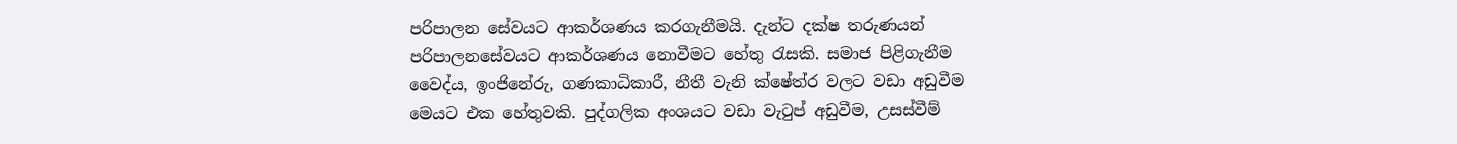පරිපාලන සේවයට ආකර්ශණය කරගැනීමයි. දැන්ට දක්ෂ තරුණයන් පරිපාලනසේවයට ආකර්ශණය නොවීමට හේතු රැසකි. සමාජ පිළිගැනීම වෛද්ය, ඉංජිනේරු, ගණකාධිකාරී, නීතී වැනි ක්ෂේත්ර වලට වඩා අඩුවීම මෙයට එක හේතුවකි. පුද්ගලික අංශයට වඩා වැටුප් අඩුවීම, උසස්වීම්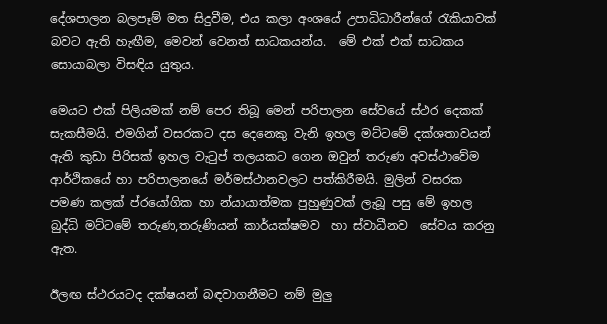දේශපාලන බලපෑම් මත සිදුවීම, එය කලා අංශයේ උපාධිධාරීන්ගේ රැකියාවක් බවට ඇති හැඟීම, මෙවන් වෙනත් සාධකයන්ය.  මේ එක් එක් සාධකය සොයාබලා විසඳිය යුතුය.

මෙයට එක් පිලියමක් නම් පෙර තිබූ මෙන් පරිපාලන සේවයේ ස්ථර දෙකක් සැකසීමයි. එමගින් වසරකට දස දෙනෙකු වැනි ඉහල මට්ටමේ දක්ශතාවයන් ඇති කුඩා පිරිසක් ඉහල වැටුප් තලයකට ගෙන ඔවුන් තරුණ අවස්ථාවේම ආර්ථිකයේ හා පරිපාලනයේ මර්මස්ථානවලට පත්කිරීමයි. මුලින් වසරක පමණ කලක් ප්රයෝගික හා න්යායාත්මක පුහුණුවක් ලැබූ පසු මේ ඉහල බුද්ධි මට්ටමේ තරුණ,තරුණියන් කාර්යක්ෂමව  හා ස්වාධීනව  සේවය කරනු ඇත.

ඊලඟ ස්ථරයටද දක්ෂයන් බඳවාගනීමට නම් මුලු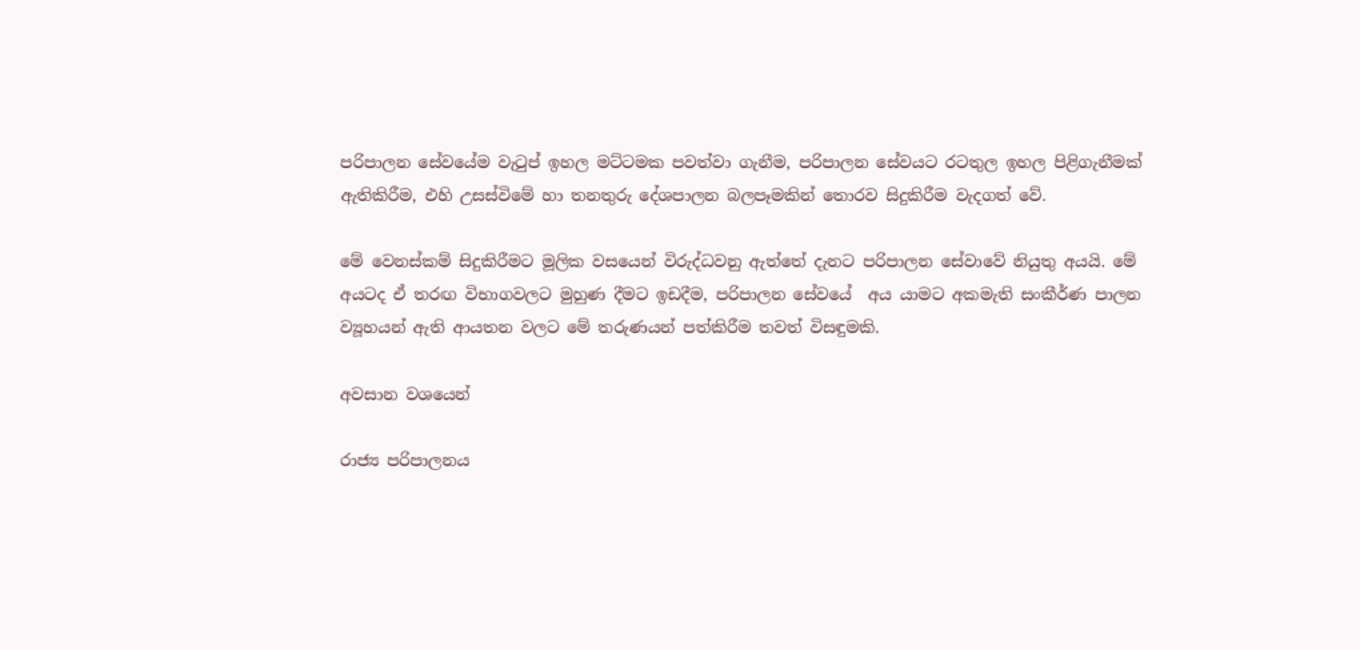පරිපාලන සේවයේම වැටුප් ඉහල මට්ටමක පවත්වා ගැනීම, පරිපාලන සේවයට රටතුල ඉහල පිළිගැනීමක් ඇතිකිරීම, එහි උසස්විමේ හා තනතුරු දේශපාලන බලපෑමකින් තොරව සිදුකිරීම වැදගත් වේ.

මේ වෙනස්කම් සිදුකිරීමට මූලික වසයෙන් විරුද්ධවනු ඇත්තේ දැනට පරිපාලන සේවාවේ නියුතු අයයි. මේ අයටද ඒ තරඟ විභාගවලට මුහුණ දීමට ඉඩදීම, පරිපාලන සේවයේ  අය යාමට අකමැති සංකීර්ණ පාලන ව්‍යූහයන් ඇති ආයතන වලට මේ තරුණයන් පත්කිරීම තවත් විසඳුමකි.

අවසාන වශයෙන්

රාජ්‍ය පරිපාලනය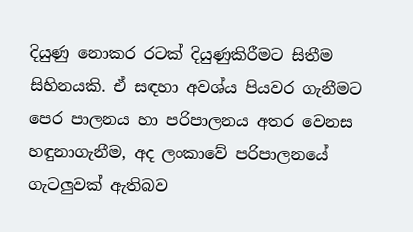දියුණු නොකර රටක් දියුණුකිරීමට සිතීම සිහිනයකි. ඒ සඳහා අවශ්ය පියවර ගැනීමට පෙර පාලනය හා පරිපාලනය අතර වෙනස හඳුනාගැනීම, අද ලංකාවේ පරිපාලනයේ ගැටලුවක් ඇතිබව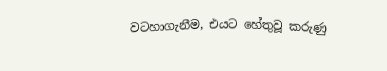වටහාගැනීම, එයට හේතුවූ කරුණු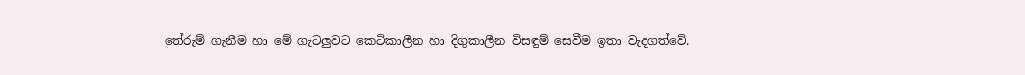තේරුම් ගැනීම හා මේ ගැටලුවට කෙටිකාලීන හා දිගුකාලීන විසඳුම් සෙවීම ඉතා වැදගත්වේ.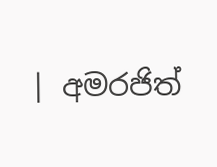| අමරජිත්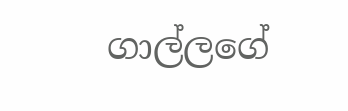ගාල්ලගේ